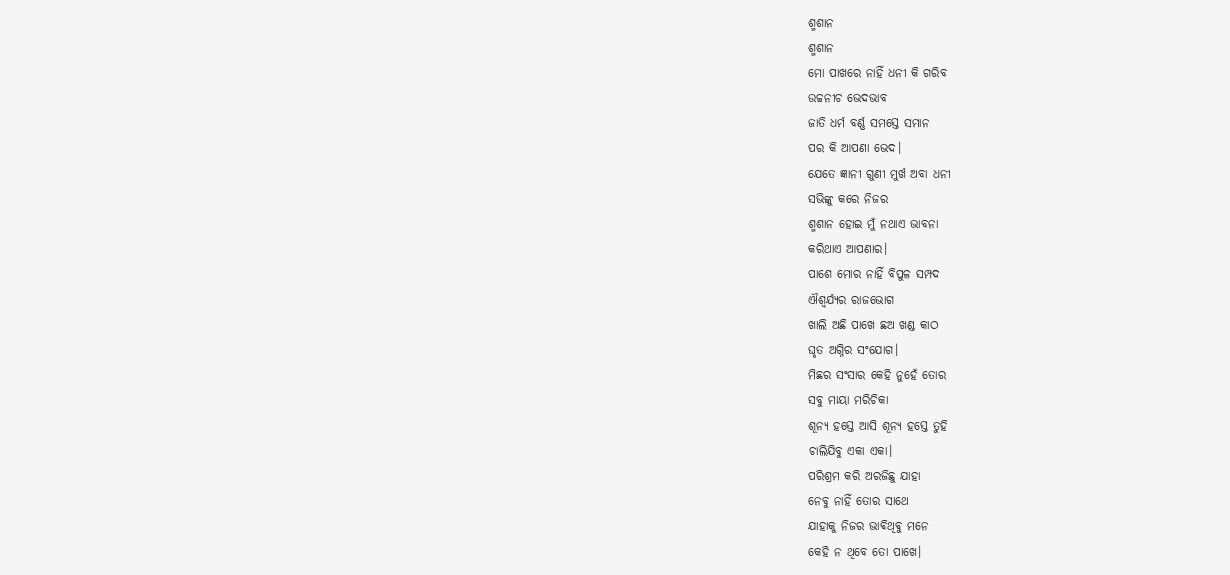ଶ୍ମଶାନ
ଶ୍ମଶାନ
ମୋ ପାଖରେ ନାହିଁ ଧନୀ କି ଗରିବ
ଉଚ୍ଚନୀଚ ଭେଦଭାବ
ଜାତି ଧର୍ମ ବର୍ଣ୍ଣ ସମସ୍ତେ ସମାନ
ପର କି ଆପଣା ଭେଦ।
ଯେତେ ଜ୍ଞାନୀ ଗୁଣୀ ମୁର୍ଖ ଅବା ଧନୀ
ସଭିଙ୍କୁ କରେ ନିଜର
ଶ୍ମଶାନ ହୋଇ ମୁଁ ନଥାଏ ଭାବନା
କରିଥାଏ ଆପଣାର।
ପାଶେ ମୋର ନାହିଁ ବିପୁଳ ସମ୍ପଦ
ଐଶ୍ୱର୍ଯ୍ୟର ରାଜଭୋଗ
ଖାଲି ଅଛି ପାଖେ ଛଅ ଖଣ୍ଡ କାଠ
ଘୃତ ଅଗ୍ନିର ସଂଯୋଗ।
ମିଛର ସଂସାର କେହି ନୁହେଁ ତୋର
ସବୁ ମାୟା ମରିଚିକା
ଶୂନ୍ୟ ହସ୍ତେ ଆସି ଶୂନ୍ୟ ହସ୍ତେ ତୁହି
ଚାଲିଯିବୁ ଏକା ଏକା।
ପରିଶ୍ରମ କରି ଅରଜିଛୁ ଯାହା
ନେବୁ ନାହିଁ ତୋର ସାଥେ
ଯାହାକୁ ନିଜର ଭାଵିଥିଵୁ ମନେ
କେହି ନ ଥିବେ ତୋ ପାଖେ।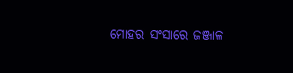ମୋହର ସଂସାରେ ଜଞ୍ଜାଳ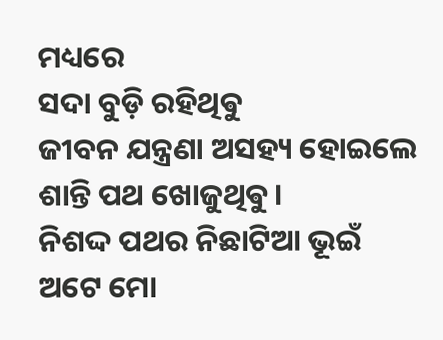ମଧ୍ୟରେ
ସଦା ବୁଡ଼ି ରହିଥିଵୁ
ଜୀବନ ଯନ୍ତ୍ରଣା ଅସହ୍ୟ ହୋଇଲେ
ଶାନ୍ତି ପଥ ଖୋଜୁଥିଵୁ।
ନିଶଦ୍ଦ ପଥର ନିଛାଟିଆ ଭୂଇଁ
ଅଟେ ମୋ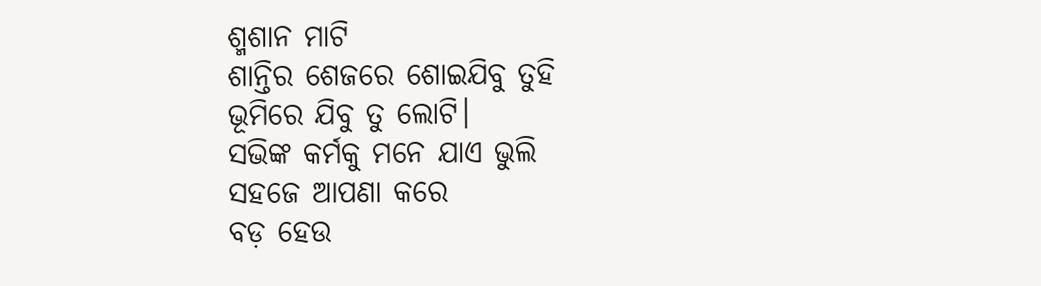ଶ୍ମଶାନ ମାଟି
ଶାନ୍ତିର ଶେଜରେ ଶୋଇଯିବୁ ତୁହି
ଭୂମିରେ ଯିବୁ ତୁ ଲୋଟି।
ସଭିଙ୍କ କର୍ମକୁ ମନେ ଯାଏ ଭୁଲି
ସହଜେ ଆପଣା କରେ
ବଡ଼ ହେଉ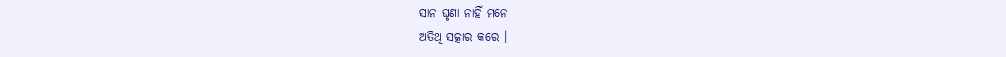ସାନ ଘୃଣା ନାହିଁ ମନେ
ଅତିଥି ସତ୍କାର କରେ ।